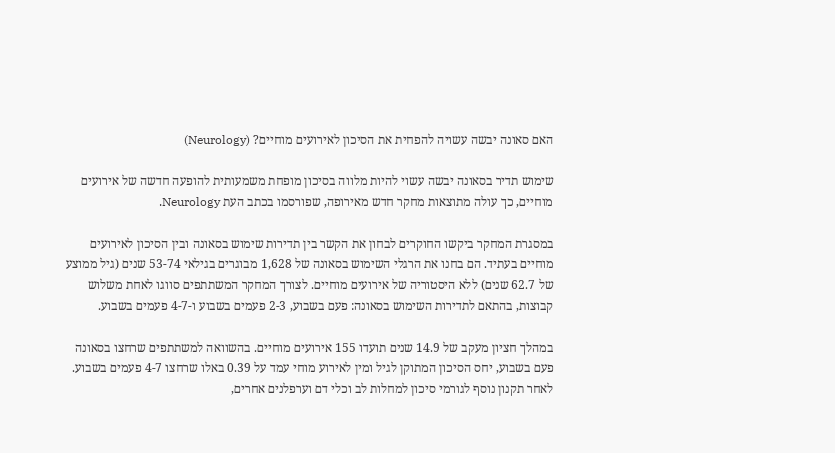האם סאונה יבשה עשויה להפחית את הסיכון לאירועים מוחיים? (Neurology)

שימוש תדיר בסאונה יבשה עשוי להיות מלווה בסיכון מופחת משמעותית להופעה חדשה של אירועים מוחיים, כך עולה מתוצאות מחקר חדש מאירופה, שפורסמו בכתב העת Neurology.

במסגרת המחקר ביקשו החוקרים לבחון את הקשר בין תדירות שימוש בסאונה ובין הסיכון לאירועים מוחיים בעתיד. הם בחנו את הרגלי השימוש בסאונה של 1,628 מבוגרים בגילאי 53-74 שנים (גיל ממוצע של 62.7 שנים) ללא היסטוריה של אירועים מוחיים. לצורך המחקר המשתתפים סווגו לאחת משלוש קבוצות, בהתאם לתדירות השימוש בסאונה: פעם בשבוע, 2-3 פעמים בשבוע ו-4-7 פעמים בשבוע.

במהלך חציון מעקב של 14.9 שנים תועדו 155 אירועים מוחיים. בהשוואה למשתתפים שרחצו בסאונה פעם בשבוע, יחס הסיכון המתוקן לגיל ומין לאירוע מוחי עמד על 0.39 באלו שרחצו 4-7 פעמים בשבוע. לאחר תקנון נוסף לגורמי סיכון למחלות לב וכלי דם וערפלנים אחרים,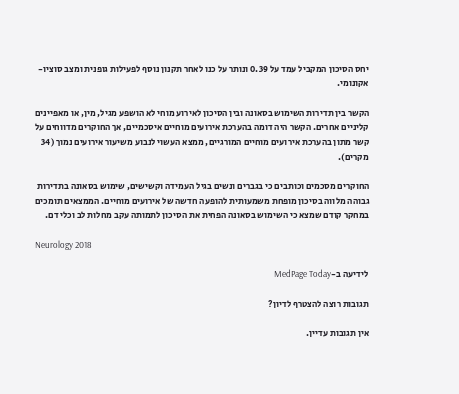יחס הסיכון המקביל עמד על 0.39 ונותר על כנו לאחר תקנון נוסף לפעילות גופנית ומצב סוציו-אקונומי.

הקשר בין תדירות השימוש בסאונה ובין הסיכון לאירוע מוחי לא הושפע מגיל, מין, או מאפיינים קליניים אחרים. הקשר היה דומה בהערכת אירועים מוחיים איסכמיים, אך החוקרים מדווחים על קשר מתון בהערכת אירועים מוחיים המורגיים, ממצא העשוי לנבוע משיעור אירועים נמוך (34 מקרים).

החוקרים מסכמים וכותבים כי בגברים ונשים בגיל העמידה וקשישים, שימוש בסאונה בתדירות גבוהה מלווה בסיכון מופחת משמעותית להופעה חדשה של אירועים מוחיים. הממצאים תומכים במחקר קודם שמצא כי השימוש בסאונה הפחית את הסיכון לתמותה עקב מחלות לב וכלי דם.

Neurology 2018

לידיעה ב-MedPage Today

תגובות רוצה להצטרף לדיון?

אין תגובות עדיין.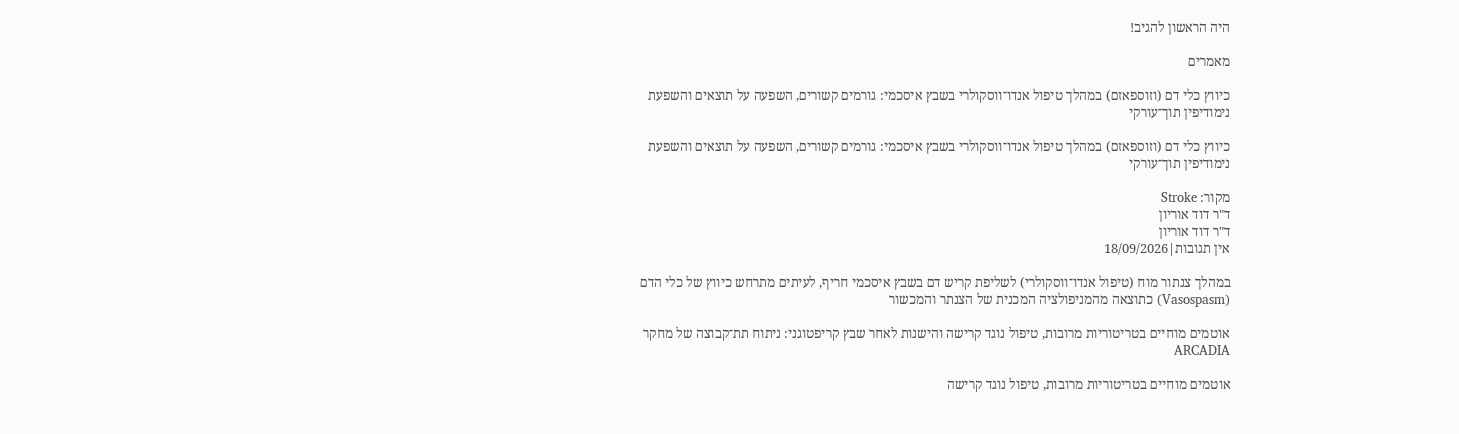היה הראשון להגיב!

מאמרים

כיווץ כלי דם (וזוספאזם) במהלך טיפול אנדו־ווסקולרי בשבץ איסכמי: גורמים קשורים, השפעה על תוצאים והשפעת נימודיפין תוך־עורקי

כיווץ כלי דם (וזוספאזם) במהלך טיפול אנדו־ווסקולרי בשבץ איסכמי: גורמים קשורים, השפעה על תוצאים והשפעת נימודיפין תוך־עורקי

מקור: Stroke
ד"ר דוד אוריון
ד"ר דוד אוריון
אין תגובות|18/09/2026

במהלך צנתור מוח (טיפול אנדו־ווסקולרי) לשליפת קריש דם בשבץ איסכמי חריף, לעיתים מתרחש כיווץ של כלי הדם (Vasospasm) כתוצאה מהמניפולציה המכנית של הצנתר והמכשור

אוטמים מוחיים בטריטוריות מרובות, טיפול נוגד קרישה והישנות לאחר שבץ קריפטוגני: ניתוח תת־קבוצה של מחקר ARCADIA

אוטמים מוחיים בטריטוריות מרובות, טיפול נוגד קרישה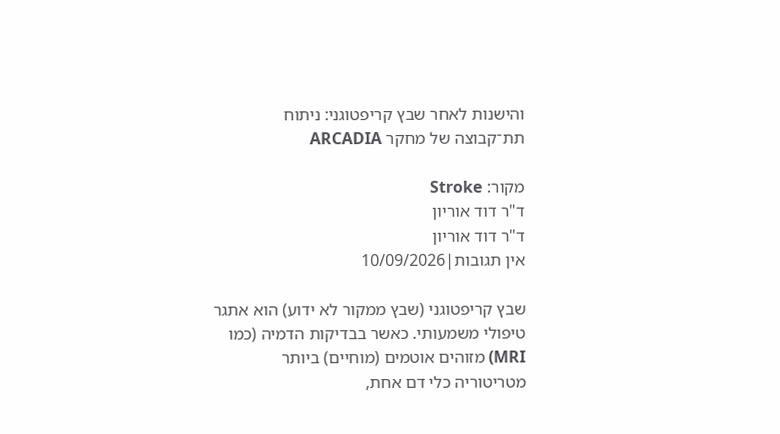והישנות לאחר שבץ קריפטוגני: ניתוח תת־קבוצה של מחקר ARCADIA

מקור: Stroke
ד"ר דוד אוריון
ד"ר דוד אוריון
אין תגובות|10/09/2026

שבץ קריפטוגני (שבץ ממקור לא ידוע) הוא אתגר טיפולי משמעותי. כאשר בבדיקות הדמיה (כמו MRI) מזוהים אוטמים (מוחיים) ביותר מטריטוריה כלי דם אחת,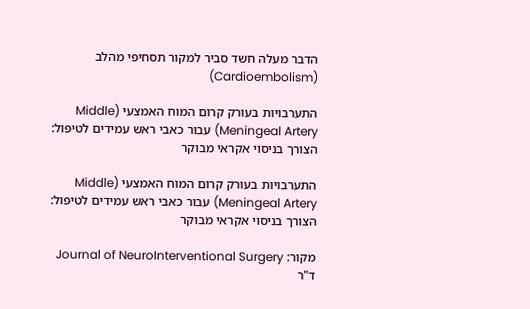הדבר מעלה חשד סביר למקור תסחיפי מהלב (Cardioembolism)

התערבויות בעורק קרום המוח האמצעי (Middle Meningeal Artery) עבור כאבי ראש עמידים לטיפול: הצורך בניסוי אקראי מבוקר

התערבויות בעורק קרום המוח האמצעי (Middle Meningeal Artery) עבור כאבי ראש עמידים לטיפול: הצורך בניסוי אקראי מבוקר

מקור: Journal of NeuroInterventional Surgery
ד"ר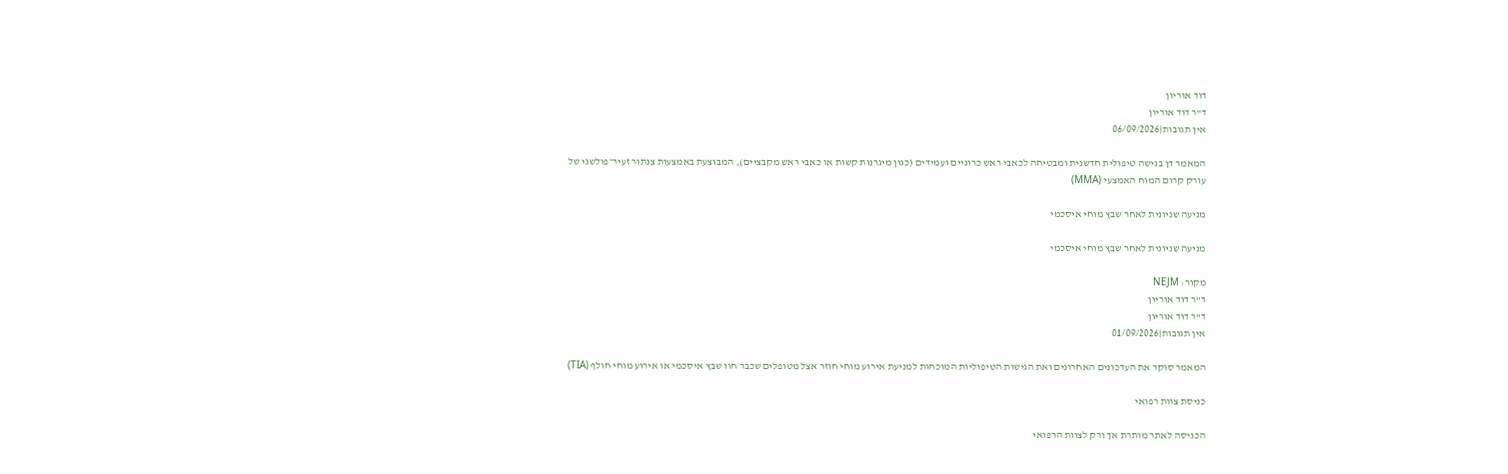דוד אוריון
ד"ר דוד אוריון
אין תגובות|06/09/2026

המאמר דן בגישה טיפולית חדשנית ומבטיחה לכאבי ראש כרוניים ועמידים (כגון מיגרנות קשות או כאבי ראש מקבציים), המבוצעת באמצעות צנתור זעיר־פולשני של עורק קרום המוח האמצעי (MMA)

מניעה שניונית לאחר שבץ מוחי איסכמי

מניעה שניונית לאחר שבץ מוחי איסכמי

מקור: NEJM
ד"ר דוד אוריון
ד"ר דוד אוריון
אין תגובות|01/09/2026

המאמר סוקר את העדכונים האחרונים ואת הגישות הטיפוליות המוכחות למניעת אירוע מוחי חוזר אצל מטופלים שכבר חוו שבץ איסכמי או אירוע מוחי חולף (TIA)

כניסת צוות רפואי

הכניסה לאתר מותרת אך ורק לצוות הרפואי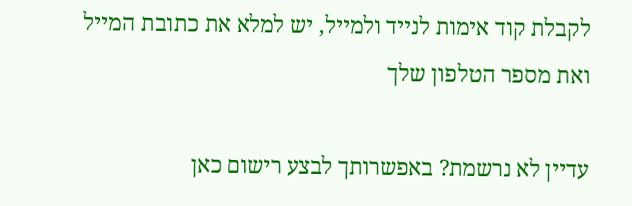לקבלת קוד אימות לנייד ולמייל, יש למלא את כתובת המייל ואת מספר הטלפון שלך

עדיין לא נרשמת? באפשרותך לבצע רישום כאן